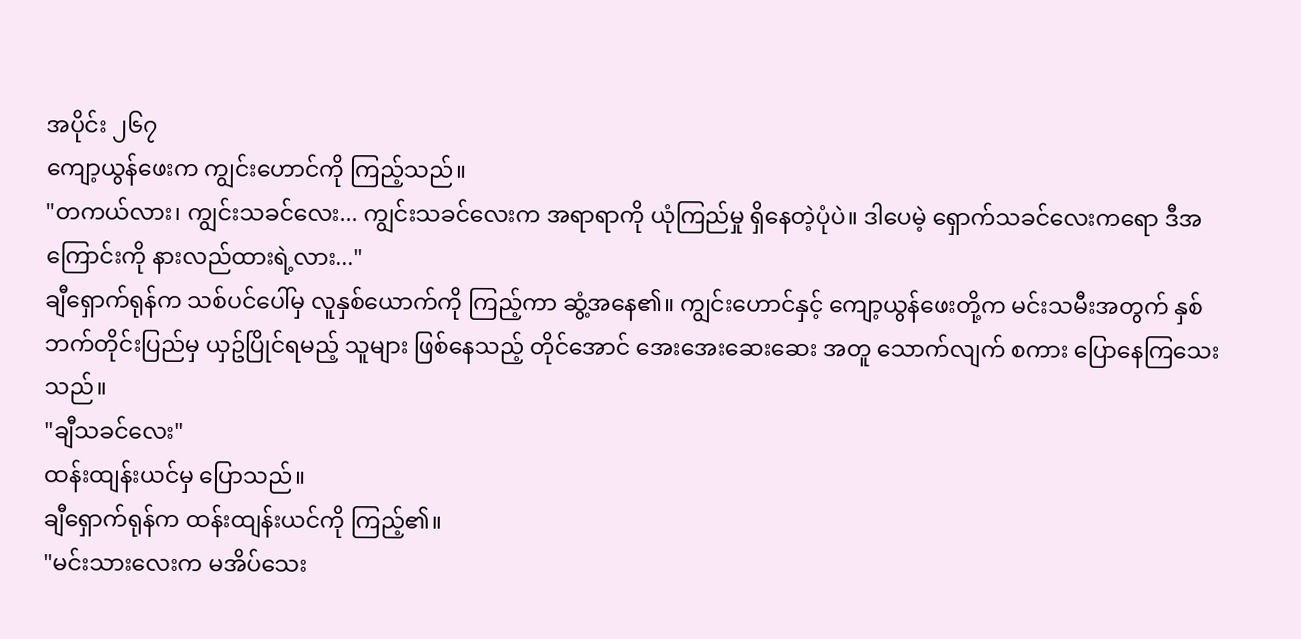အပိုင်း ၂၆၇
ကျော့ယွန်ဖေးက ကျွင်းဟောင်ကို ကြည့်သည်။
"တကယ်လား၊ ကျွင်းသခင်လေး... ကျွင်းသခင်လေးက အရာရာကို ယုံကြည်မှု ရှိနေတဲ့ပုံပဲ။ ဒါပေမဲ့ ရှောက်သခင်လေးကရော ဒီအကြောင်းကို နားလည်ထားရဲ့လား..."
ချီရှောက်ရုန်က သစ်ပင်ပေါ်မှ လူနှစ်ယောက်ကို ကြည့်ကာ ဆွံ့အနေ၏။ ကျွင်းဟောင်နှင့် ကျော့ယွန်ဖေးတို့က မင်းသမီးအတွက် နှစ်ဘက်တိုင်းပြည်မှ ယှဥ်ပြိုင်ရမည့် သူများ ဖြစ်နေသည့် တိုင်အောင် အေးအေးဆေးဆေး အတူ သောက်လျက် စကား ပြောနေကြသေးသည်။
"ချီသခင်လေး"
ထန်းထျန်းယင်မှ ပြောသည်။
ချီရှောက်ရုန်က ထန်းထျန်းယင်ကို ကြည့်၏။
"မင်းသားလေးက မအိပ်သေး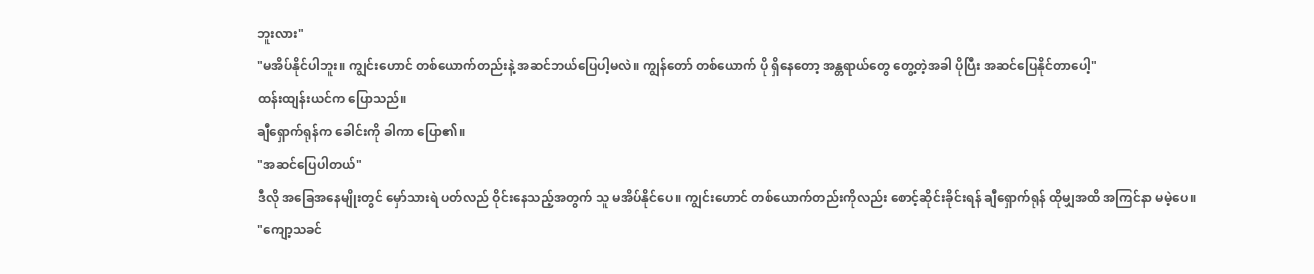ဘူးလား"
"မအိပ်နိုင်ပါဘူး။ ကျွင်းဟောင် တစ်ယောက်တည်းနဲ့ အဆင်ဘယ်ပြေပါ့မလဲ။ ကျွန်တော် တစ်ယောက် ပို ရှိနေတော့ အန္တရာယ်တွေ တွေ့တဲ့အခါ ပိုပြီး အဆင်ပြေနိုင်တာပေါ့"
ထန်းထျန်းယင်က ပြောသည်။
ချီရှောက်ရုန်က ခေါင်းကို ခါကာ ပြော၏။
"အဆင်ပြေပါတယ်"
ဒီလို အခြေအနေမျိုးတွင် မှော်သားရဲ ပတ်လည် ဝိုင်းနေသည့်အတွက် သူ မအိပ်နိုင်ပေ။ ကျွင်းဟောင် တစ်ယောက်တည်းကိုလည်း စောင့်ဆိုင်းခိုင်းရန် ချီရှောက်ရုန် ထိုမျှအထိ အကြင်နာ မမဲ့ပေ။
"ကျော့သခင်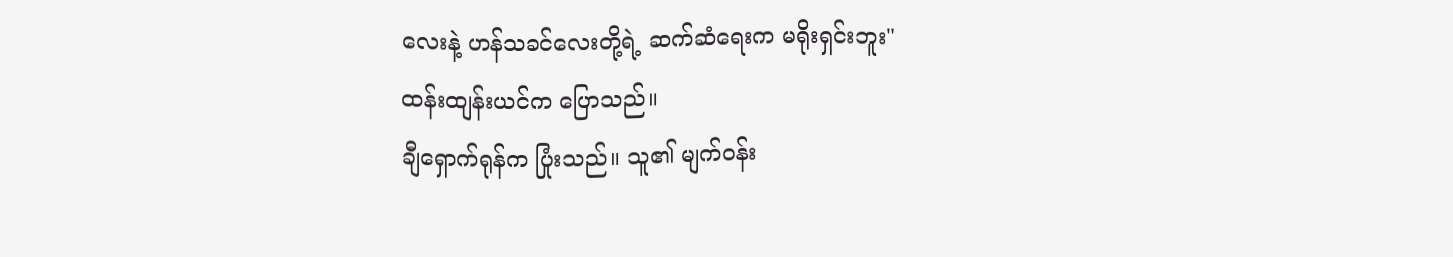လေးနဲ့ ဟန်သခင်လေးတို့ရဲ့ ဆက်ဆံရေးက မရိုးရှင်းဘူး"
ထန်းထျန်းယင်က ပြောသည်။
ချီရှောက်ရုန်က ပြုံးသည်။ သူ၏ မျက်ဝန်း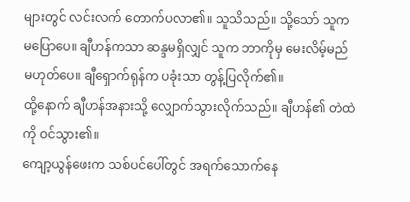များတွင် လင်းလက် တောက်ပလာ၏။ သူသိသည်။ သို့သော် သူက မပြောပေ။ ချီဟန်ကသာ ဆန္ဒမရှိလျှင် သူက ဘာကိုမှ မေးလိမ့်မည် မဟုတ်ပေ။ ချီရှောက်ရုန်က ပခုံးသာ တွန့်ပြလိုက်၏။
ထို့နောက် ချီဟန်အနားသို့ လျှောက်သွားလိုက်သည်။ ချီဟန်၏ တဲထဲကို ဝင်သွား၏။
ကျော့ယွန်ဖေးက သစ်ပင်ပေါ်တွင် အရက်သောက်နေ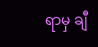ရာမှ ချီ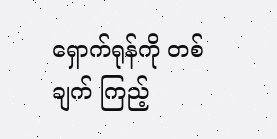ရှောက်ရုန်ကို တစ်ချက် ကြည့်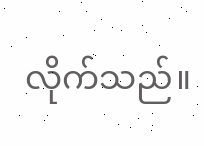လိုက်သည်။